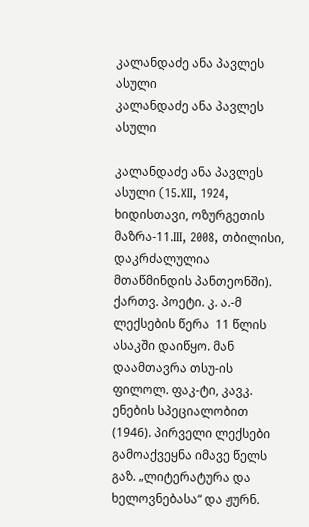კალანდაძე ანა პავლეს ასული
კალანდაძე ანა პავლეს ასული

კალანდაძე ანა პავლეს ასული (15.XII, 1924,   ხიდისთავი, ოზურგეთის მაზრა-11.III, 2008, თბილისი, დაკრძალულია მთაწმინდის პანთეონში). ქართვ. პოეტი. კ. ა.-მ  ლექსების წერა  11 წლის ასაკში დაიწყო. მან დაამთავრა თსუ-ის ფილოლ. ფაკ-ტი, კავკ. ენების სპეციალობით (1946). პირველი ლექსები გამოაქვეყნა იმავე წელს გაზ. „ლიტერატურა და ხელოვნებასა“ და ჟურნ.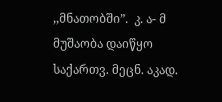,,მნათობში”.  კ. ა- მ მუშაობა დაიწყო საქართვ. მეცნ. აკად.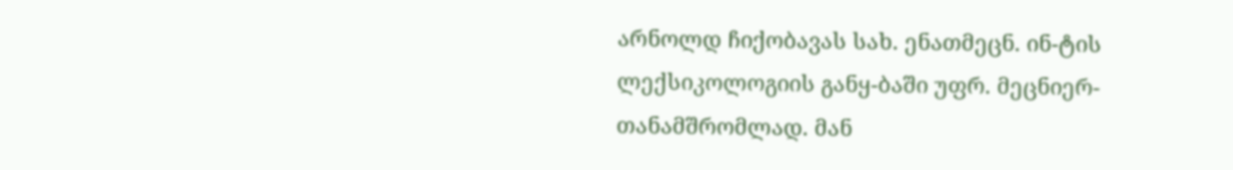არნოლდ ჩიქობავას სახ. ენათმეცნ. ინ-ტის ლექსიკოლოგიის განყ-ბაში უფრ. მეცნიერ- თანამშრომლად. მან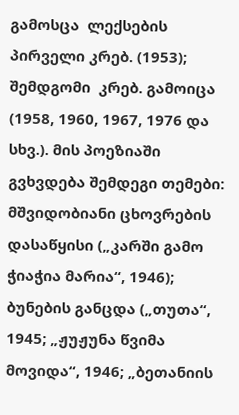გამოსცა  ლექსების პირველი კრებ. (1953);  შემდგომი  კრებ. გამოიცა (1958, 1960, 1967, 1976 და სხვ.). მის პოეზიაში გვხვდება შემდეგი თემები: მშვიდობიანი ცხოვრების დასაწყისი („კარში გამო ჭიაჭია მარია“, 1946); ბუნების განცდა („თუთა“, 1945; „ჟუჟუნა წვიმა მოვიდა“, 1946; „ბეთანიის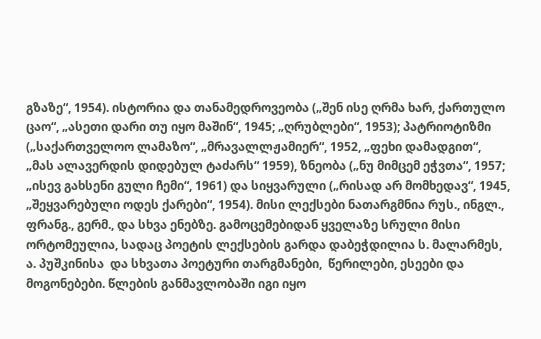გზაზე“, 1954). ისტორია და თანამედროვეობა („შენ ისე ღრმა ხარ, ქართულო ცაო“, „ასეთი დარი თუ იყო მაშინ“, 1945; „ღრუბლები“, 1953); პატრიოტიზმი („საქართველოო ლამაზო“, „მრავალლჟამიერ“, 1952, „ფეხი დამადგით“, „მას ალავერდის დიდებულ ტაძარს“ 1959), ზნეობა („ნუ მიმცემ ეჭვთა“, 1957; „ისევ გახსენი გული ჩემი“, 1961) და სიყვარული („რისად არ მომხედავ“, 1945, „შეყვარებული ოდეს ქარები“, 1954). მისი ლექსები ნათარგმნია რუს., ინგლ., ფრანგ., გერმ., და სხვა ენებზე. გამოცემებიდან ყველაზე სრული მისი ორტომეულია, სადაც პოეტის ლექსების გარდა დაბეჭდილია ს. მალარმეს, ა. პუშკინისა  და სხვათა პოეტური თარგმანები,  წერილები, ესეები და მოგონებები. წლების განმავლობაში იგი იყო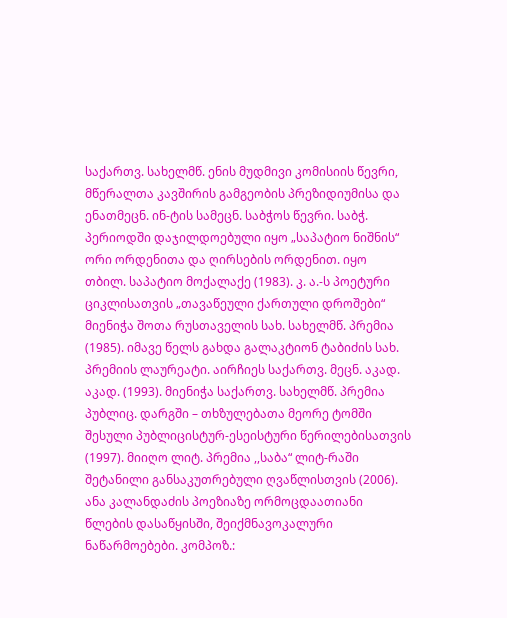საქართვ. სახელმწ. ენის მუდმივი კომისიის წევრი, მწერალთა კავშირის გამგეობის პრეზიდიუმისა და ენათმეცნ. ინ-ტის სამეცნ. საბჭოს წევრი. საბჭ. პერიოდში დაჯილდოებული იყო „საპატიო ნიშნის“ ორი ორდენითა და ღირსების ორდენით. იყო  თბილ. საპატიო მოქალაქე (1983). კ. ა.-ს პოეტური ციკლისათვის „თავაწეული ქართული დროშები“ მიენიჭა შოთა რუსთაველის სახ. სახელმწ. პრემია (1985). იმავე წელს გახდა გალაკტიონ ტაბიძის სახ. პრემიის ლაურეატი. აირჩიეს საქართვ. მეცნ. აკად. აკად. (1993). მიენიჭა საქართვ. სახელმწ. პრემია პუბლიც. დარგში – თხზულებათა მეორე ტომში შესული პუბლიცისტურ-ესეისტური წერილებისათვის (1997). მიიღო ლიტ. პრემია ,,საბა“ ლიტ-რაში შეტანილი განსაკუთრებული ღვაწლისთვის (2006). ანა კალანდაძის პოეზიაზე ორმოცდაათიანი წლების დასაწყისში, შეიქმნავოკალური ნაწარმოებები. კომპოზ.: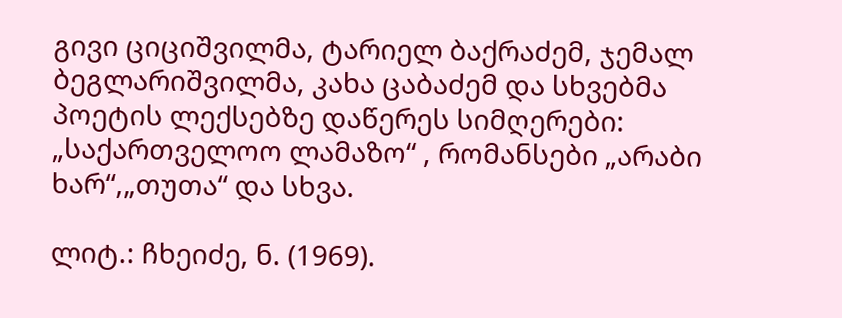გივი ციციშვილმა, ტარიელ ბაქრაძემ, ჯემალ ბეგლარიშვილმა, კახა ცაბაძემ და სხვებმა  პოეტის ლექსებზე დაწერეს სიმღერები: „საქართველოო ლამაზო“ , რომანსები „არაბი ხარ“,„თუთა“ და სხვა.

ლიტ.: ჩხეიძე, ნ. (1969).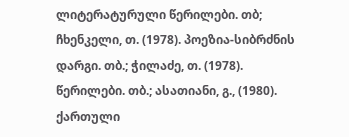ლიტერატურული წერილები. თბ; ჩხენკელი, თ. (1978). პოეზია-სიბრძნის დარგი. თბ.; ჭილაძე, თ. (1978). წერილები. თბ.; ასათიანი, გ., (1980). ქართული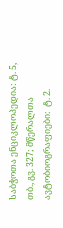საბჭოთა ენციკლოპედია: ტ. 5, თბ., გვ. 327; მწერალთა ავტობიოგრაფიები:  ტ. 2.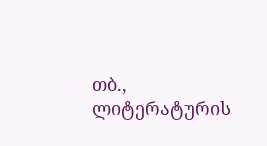თბ., ლიტერატურის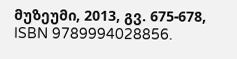მუზეუმი, 2013, გვ. 675-678, ISBN 9789994028856.